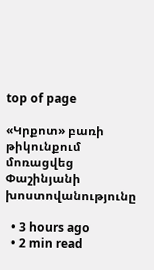top of page

«Կրքոտ» բառի թիկունքում մոռացվեց Փաշինյանի խոստովանությունը

  • 3 hours ago
  • 2 min read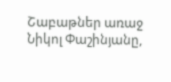Շաբաթներ առաջ Նիկոլ Փաշինյանը,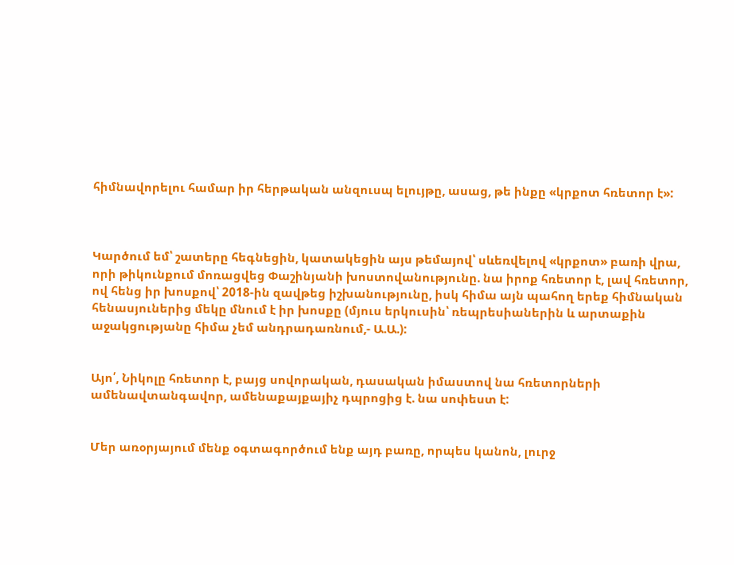հիմնավորելու համար իր հերթական անզուսպ ելույթը, ասաց, թե ինքը «կրքոտ հռետոր է»:



Կարծում եմ՝ շատերը հեգնեցին, կատակեցին այս թեմայով՝ սևեռվելով «կրքոտ» բառի վրա, որի թիկունքում մոռացվեց Փաշինյանի խոստովանությունը. նա իրոք հռետոր է, լավ հռետոր, ով հենց իր խոսքով՝ 2018-ին զավթեց իշխանությունը, իսկ հիմա այն պահող երեք հիմնական հենասյուներից մեկը մնում է իր խոսքը (մյուս երկուսին՝ ռեպրեսիաներին և արտաքին աջակցությանը հիմա չեմ անդրադառնում,- Ա.Ա.):


Այո՛, Նիկոլը հռետոր է, բայց սովորական, դասական իմաստով նա հռետորների ամենավտանգավոր, ամենաքայքայիչ դպրոցից է. նա սոփեստ է:


Մեր առօրյայում մենք օգտագործում ենք այդ բառը, որպես կանոն, լուրջ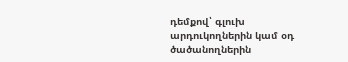դեմքով՝ գլուխ արդուկողներին կամ օդ ծածանողներին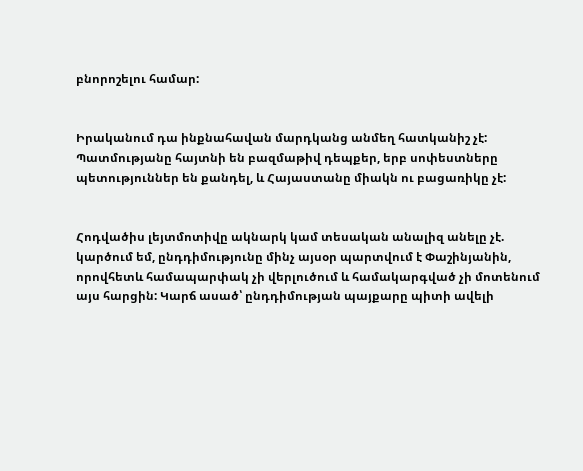բնորոշելու համար:


Իրականում դա ինքնահավան մարդկանց անմեղ հատկանիշ չէ: Պատմությանը հայտնի են բազմաթիվ դեպքեր, երբ սոփեստները պետություններ են քանդել, և Հայաստանը միակն ու բացառիկը չէ:


Հոդվածիս լեյտմոտիվը ակնարկ կամ տեսական անալիզ անելը չէ. կարծում եմ, ընդդիմությունը մինչ այսօր պարտվում է Փաշինյանին, որովհետև համապարփակ չի վերլուծում և համակարգված չի մոտենում այս հարցին: Կարճ ասած՝ ընդդիմության պայքարը պիտի ավելի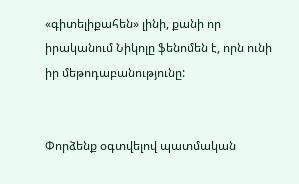«գիտելիքահեն» լինի, քանի որ իրականում Նիկոլը ֆենոմեն է, որն ունի իր մեթոդաբանությունը:


Փորձենք օգտվելով պատմական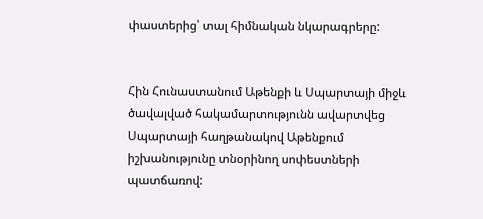փաստերից՝ տալ հիմնական նկարագրերը:


Հին Հունաստանում Աթենքի և Սպարտայի միջև ծավալված հակամարտությունն ավարտվեց Սպարտայի հաղթանակով Աթենքում իշխանությունը տնօրինող սոփեստների պատճառով: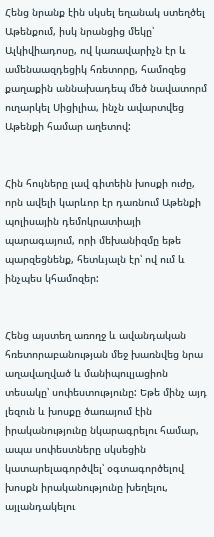Հենց նրանք էին սկսել եղանակ ստեղծել Աթենքում, իսկ նրանցից մեկը՝ Ալկիվիադոսը, ով կառավարիչն էր և ամենաազդեցիկ հռետորը, համոզեց քաղաքին աննախադեպ մեծ նավատորմ ուղարկել Սիցիլիա, ինչն ավարտվեց Աթենքի համար աղետով:


Հին հույները լավ գիտեին խոսքի ուժը, որն ավելի կարևոր էր դառնում Աթենքի պոլիսային դեմոկրատիայի պարագայում, որի մեխանիզմը եթե պարզեցնենք, հետևյալն էր՝ ով ում և ինչպես կհամոզեր:


Հենց այստեղ առողջ և ավանդական հռետորաբանության մեջ խառնվեց նրա աղավաղված և մանիպուլյացիոն տեսակը՝ սոփեստությունը: Եթե մինչ այդ լեզուն և խոսքը ծառայում էին իրականությունը նկարագրելու համար, ապա սոփեստները սկսեցին կատարելագործվել՝ օգտագործելով խոսքն իրականությունը խեղելու, այլանդակելու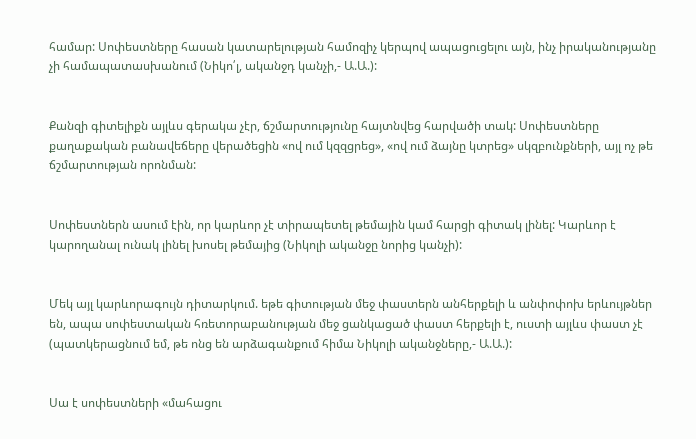համար: Սոփեստները հասան կատարելության համոզիչ կերպով ապացուցելու այն, ինչ իրականությանը չի համապատասխանում (Նիկո՛լ, ականջդ կանչի,- Ա.Ա.):


Քանզի գիտելիքն այլևս գերակա չէր, ճշմարտությունը հայտնվեց հարվածի տակ: Սոփեստները քաղաքական բանավեճերը վերածեցին «ով ում կզզցրեց», «ով ում ձայնը կտրեց» սկզբունքների, այլ ոչ թե ճշմարտության որոնման:


Սոփեստներն ասում էին, որ կարևոր չէ տիրապետել թեմային կամ հարցի գիտակ լինել: Կարևոր է կարողանալ ունակ լինել խոսել թեմայից (Նիկոլի ականջը նորից կանչի):


Մեկ այլ կարևորագույն դիտարկում. եթե գիտության մեջ փաստերն անհերքելի և անփոփոխ երևույթներ են, ապա սոփեստական հռետորաբանության մեջ ցանկացած փաստ հերքելի է, ուստի այլևս փաստ չէ (պատկերացնում եմ, թե ոնց են արձագանքում հիմա Նիկոլի ականջները,- Ա.Ա.):


Սա է սոփեստների «մահացու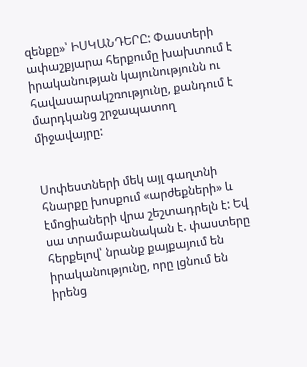զենքը»՝ ԻՍԿԱՆԴԵՐԸ: Փաստերի ափաշքյարա հերքումը խախտում է իրականության կայունությունն ու հավասարակշռությունը, քանդում է մարդկանց շրջապատող միջավայրը:


Սոփեստների մեկ այլ գաղտնի հնարքը խոսքում «արժեքների» և էմոցիաների վրա շեշտադրելն է: Եվ սա տրամաբանական է. փաստերը հերքելով՝ նրանք քայքայում են իրականությունը, որը լցնում են իրենց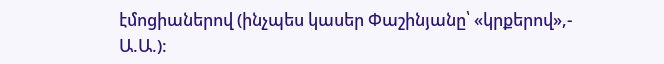էմոցիաներով (ինչպես կասեր Փաշինյանը՝ «կրքերով»,- Ա.Ա.):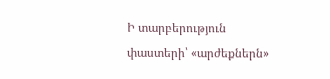Ի տարբերություն փաստերի՝ «արժեքներն»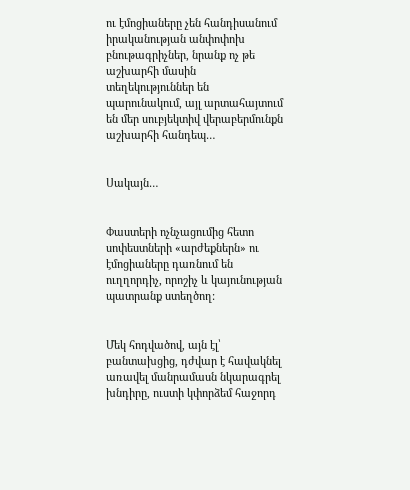ու էմոցիաները չեն հանդիսանում իրականության անփոփոխ բնութագրիչներ, նրանք ոչ թե աշխարհի մասին տեղեկություններ են պարունակում, այլ արտահայտում են մեր սուբյեկտիվ վերաբերմունքն աշխարհի հանդեպ…


Սակայն…


Փաստերի ոչնչացումից հետո սոփեստների «արժեքներն» ու էմոցիաները դառնում են ուղղորդիչ, որոշիչ և կայունության պատրանք ստեղծող:


Մեկ հոդվածով, այն էլ՝ բանտախցից, դժվար է հավակնել առավել մանրամասն նկարագրել խնդիրը, ուստի կփորձեմ հաջորդ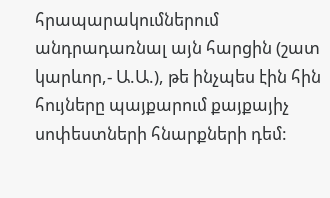հրապարակումներում անդրադառնալ այն հարցին (շատ կարևոր,- Ա.Ա.), թե ինչպես էին հին հույները պայքարում քայքայիչ սոփեստների հնարքների դեմ: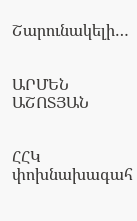Շարունակելի…


ԱՐՄԵՆ ԱՇՈՏՅԱՆ


ՀՀԿ փոխնախագահ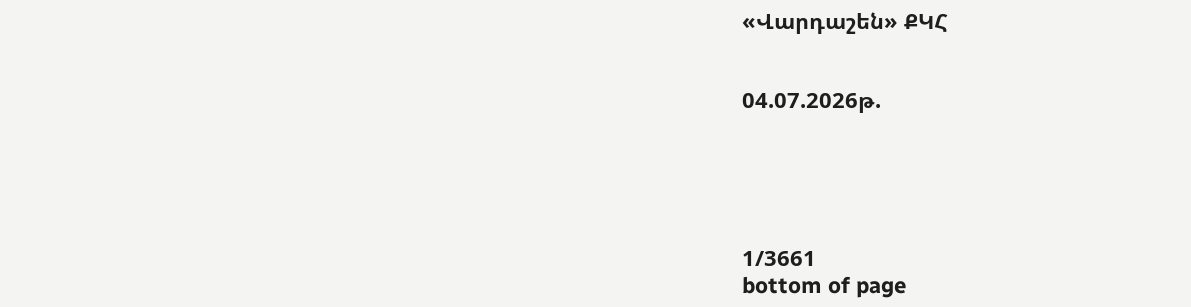«Վարդաշեն» ՔԿՀ


04.07.2026թ.





1/3661
bottom of page